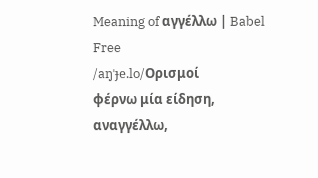Meaning of αγγέλλω | Babel Free
/aŋˈɟe.lo/Ορισμοί
φέρνω μία είδηση, αναγγέλλω,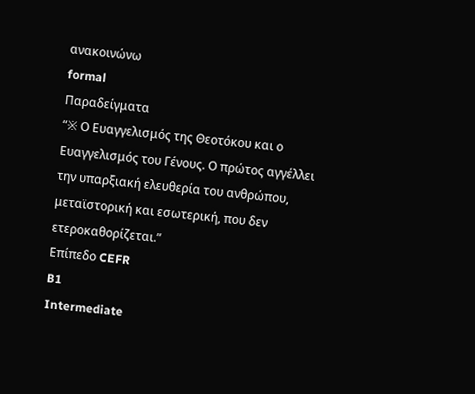ανακοινώνω
formal
Παραδείγματα
“※ Ο Ευαγγελισμός της Θεοτόκου και ο Ευαγγελισμός του Γένους. Ο πρώτος αγγέλλει την υπαρξιακή ελευθερία του ανθρώπου, μεταϊστορική και εσωτερική, που δεν ετεροκαθορίζεται.”
Επίπεδο CEFR
B1
Intermediate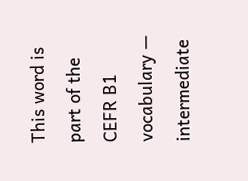This word is part of the CEFR B1 vocabulary — intermediate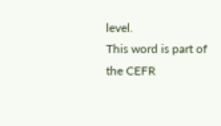level.
This word is part of the CEFR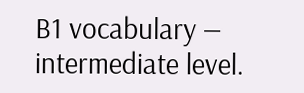B1 vocabulary — intermediate level.